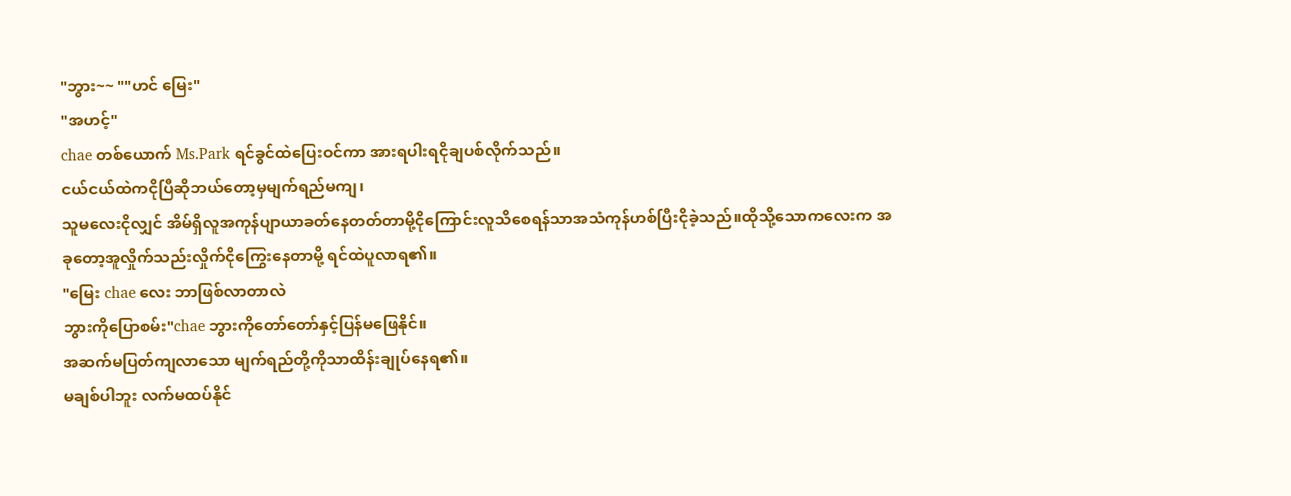"ဘွား~~ ""ဟင် မြေး"
"အဟင့်"
chae တစ်ယောက် Ms.Park ရင်ခွင်ထဲပြေးဝင်ကာ အားရပါးရငိုချပစ်လိုက်သည်။
ငယ်ငယ်ထဲကငိုပြီဆိုဘယ်တော့မှမျက်ရည်မကျ၊
သူမလေးငိုလျှင် အိမ်ရှိလူအကုန်ပျာယာခတ်နေတတ်တာမို့ငိုကြောင်းလူသိစေရန်သာအသံကုန်ဟစ်ပြီးငိုခဲ့သည်။ထိုသို့သောကလေးက အခုတော့အူလှိုက်သည်းလှိုက်ငိုကြွေးနေတာမို့ ရင်ထဲပူလာရ၏။
"မြေး chae လေး ဘာဖြစ်လာတာလဲ
ဘွားကိုပြောစမ်း"chae ဘွားကိုတော်တော်နှင့်ပြန်မဖြေနိုင်။
အဆက်မပြတ်ကျလာသော မျက်ရည်တို့ကိုသာထိန်းချုပ်နေရ၏။
မချစ်ပါဘူး လက်မထပ်နိုင်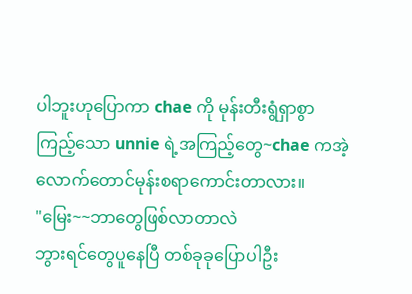ပါဘူးဟုပြောကာ chae ကို မုန်းတီးရွံရှာစွာကြည့်သော unnie ရဲ့အကြည့်တွေ~chae ကအဲ့လောက်တောင်မုန်းစရာကောင်းတာလား။
"မြေး~~ဘာတွေဖြစ်လာတာလဲ
ဘွားရင်တွေပူနေပြီ တစ်ခုခုပြောပါဦး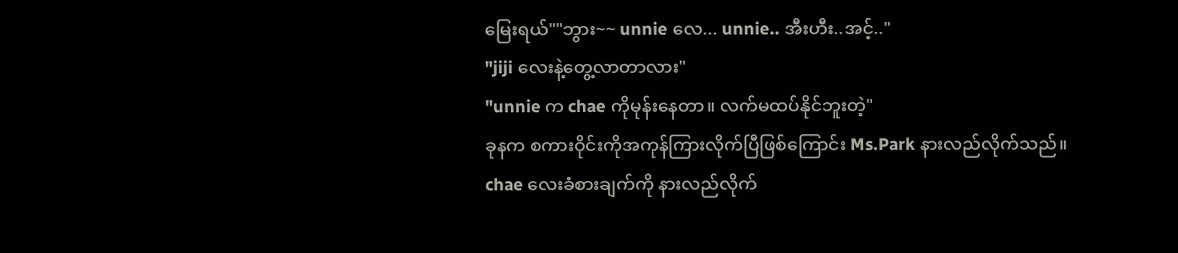မြေးရယ်""ဘွား~~ unnie လေ... unnie.. အီးဟီး..အင့်.."
"jiji လေးနဲ့တွေ့လာတာလား"
"unnie က chae ကိုမုန်းနေတာ။ လက်မထပ်နိုင်ဘူးတဲ့"
ခုနက စကားဝိုင်းကိုအကုန်ကြားလိုက်ပြီဖြစ်ကြောင်း Ms.Park နားလည်လိုက်သည်။
chae လေးခံစားချက်ကို နားလည်လိုက်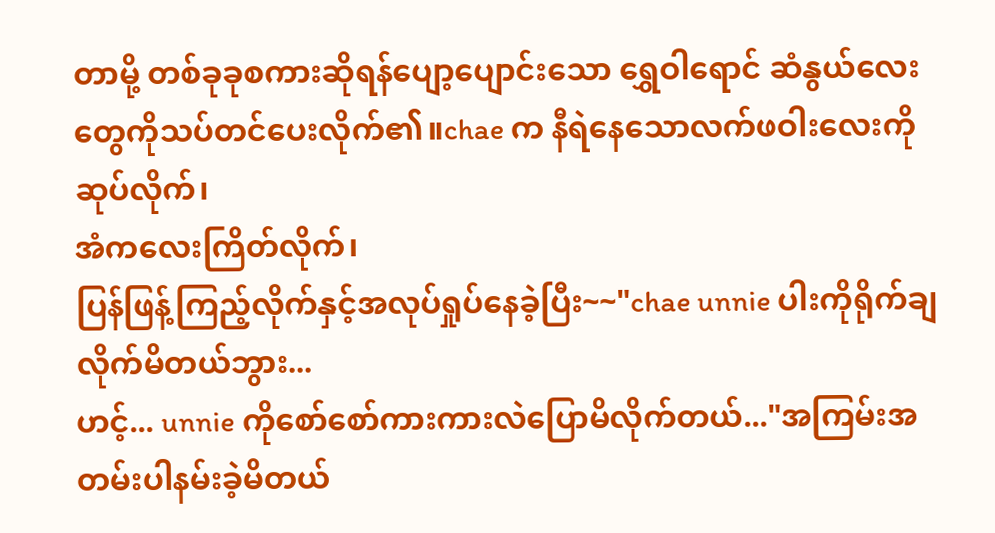တာမို့ တစ်ခုခုစကားဆိုရန်ပျော့ပျောင်းသော ရွှေဝါရောင် ဆံနွယ်လေးတွေကိုသပ်တင်ပေးလိုက်၏။chae က နီရဲနေသောလက်ဖဝါးလေးကို ဆုပ်လိုက်၊
အံကလေးကြိတ်လိုက်၊
ပြန်ဖြန့်ကြည့်လိုက်နှင့်အလုပ်ရှုပ်နေခဲ့ပြီး~~"chae unnie ပါးကိုရိုက်ချလိုက်မိတယ်ဘွား...
ဟင့်... unnie ကိုစော်စော်ကားကားလဲပြောမိလိုက်တယ်..."အကြမ်းအတမ်းပါနမ်းခဲ့မိတယ်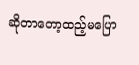ဆိုတာတော့ထည့်မပြော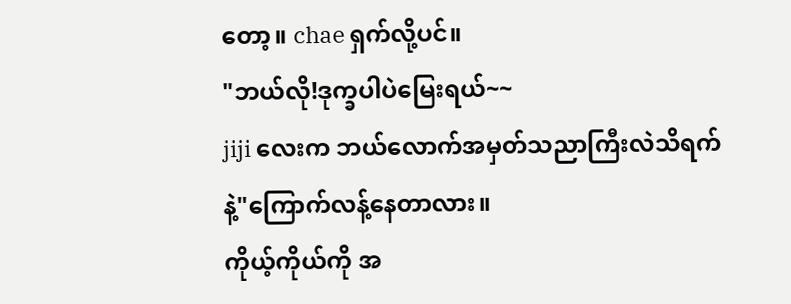တော့။ chae ရှက်လို့ပင်။
"ဘယ်လို!ဒုက္ခပါပဲမြေးရယ်~~
jiji လေးက ဘယ်လောက်အမှတ်သညာကြီးလဲသိရက်နဲ့"ကြောက်လန့်နေတာလား။
ကိုယ့်ကိုယ်ကို အ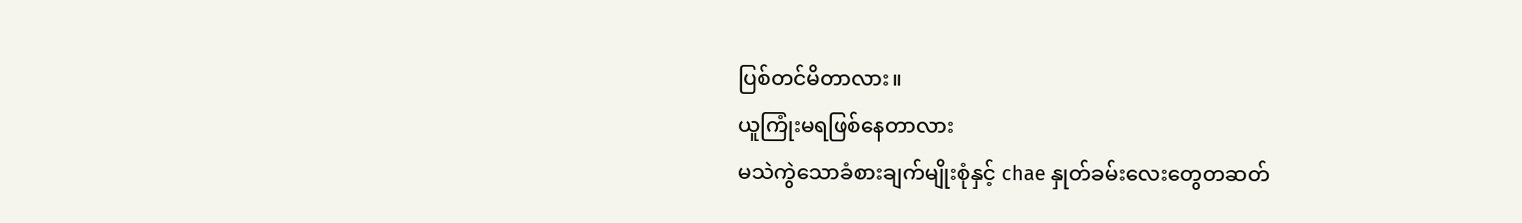ပြစ်တင်မိတာလား။
ယူကြုံးမရဖြစ်နေတာလား
မသဲကွဲသောခံစားချက်မျိုးစုံနှင့် chae နှုတ်ခမ်းလေးတွေတဆတ်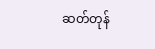ဆတ်တုန်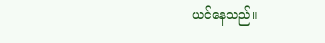ယင်နေသည်။